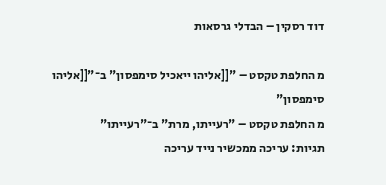דוד רסקין – הבדלי גרסאות

מ החלפת טקסט – "[[אליהו ייאכיל סימפסון" ב־"[[אליהו סימפסון"
מ החלפת טקסט – "רעייתו, מרת" ב־"רעייתו"
תגיות: עריכה ממכשיר נייד עריכה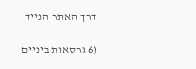דרך האתר הנייד

(6 גרסאות ביניים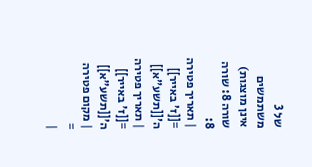של 3 משתמשים אינן מוצגות)
שורה 8: שורה 8:
| תאריך פטירה =[[ז' באייר]] ה'[[תשע"א]]
| תאריך פטירה =[[ז' באייר]] ה'[[תשע"א]]
| מקום פטירה =
|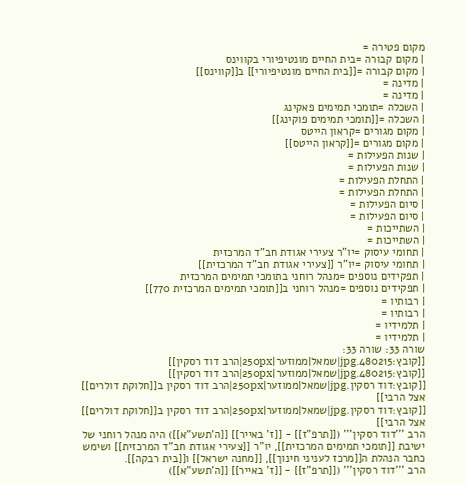מקום פטירה =
| מקום קבורה =בית החיים מונטיפיורי בקווינס
| מקום קבורה =[[בית החיים מונטיפיורי]] ב[[קווינס]]
| מדינה =
| מדינה =
| השכלה =תומכי תמימים פאקינג
| השכלה =[[תומכי תמימים פוקינג]]
| מקום מגורים =קראון הייטס
| מקום מגורים =[[קראון הייטס]]
| שנות הפעילות =
| שנות הפעילות =
| התחלת הפעילות =
| התחלת הפעילות =
| סיום הפעילות =
| סיום הפעילות =
| השתייכות =
| השתייכות =
| תחומי עיסוק =יו"ר צעירי אגודת חב"ד המרכזית
| תחומי עיסוק =יו"ר [[צעירי אגודת חב"ד המרכזית]]
| תפקידים נוספים =מנהל רוחני בתומכי תמימים המרכזית
| תפקידים נוספים =מנהל רוחני ב[[תומכי תמימים המרכזית 770]]
| רבותיו =
| רבותיו =
| תלמידיו =
| תלמידיו =
שורה 33: שורה 33:
[[קובץ:480215.jpg|שמאל|ממוזער|250px|הרב דוד רסקין]]
[[קובץ:480215.jpg|שמאל|ממוזער|250px|הרב דוד רסקין]]
[[קובץ:דוד רסקין.jpg|שמאל|ממוזער|250px|הרב דוד רסקין ב[[חלוקת דולרים]] אצל הרבי]]
[[קובץ:דוד רסקין.jpg|שמאל|ממוזער|250px|הרב דוד רסקין ב[[חלוקת דולרים]] אצל הרבי]]
הרב '''דוד רסקין''' ([[תרפ"ז]] - [[ז' באייר]] [[ה'תשע"א]]) היה מנהל רוחני של ישיבת [[תומכי תמימים המרכזית]], יו"ר [[צעירי אגודת חב"ד המרכזית]] ושימש כחבר הנהלת ה[[מרכז לעניני חינוך]], [[מחנה ישראל]] ו[[בית רבקה]].
הרב '''דוד רסקין''' ([[תרפ"ז]] - [[ז' באייר]] [[ה'תשע"א]])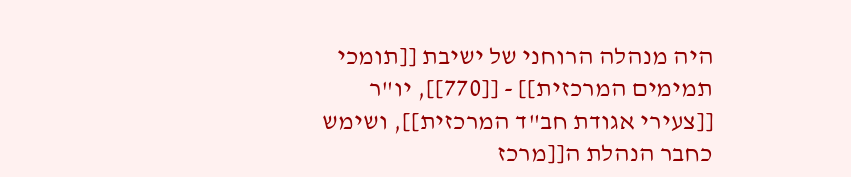היה מנהלה הרוחני של ישיבת [[תומכי תמימים המרכזית]] - [[770]], יו"ר [[צעירי אגודת חב"ד המרכזית]], ושימש כחבר הנהלת ה[[מרכז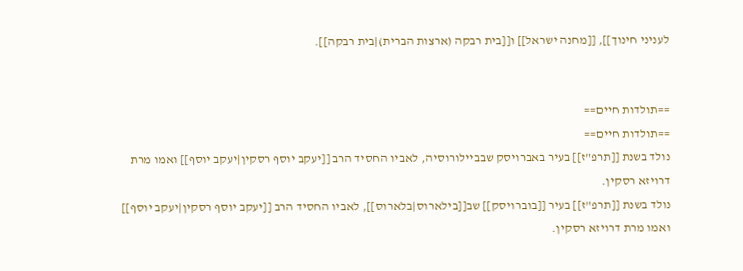לעניני חינוך]], [[מחנה ישראל]] ו[[בית רבקה (ארצות הברית)|בית רבקה]].


==תולדות חיים==
==תולדות חיים==
נולד בשנת [[תרפ"ז]] בעיר באברויסק שבביילורוסיה, לאביו החסיד הרב [[יעקב יוסף רסקין|יעקב יוסף]] ואמו מרת דרויזא רסקין.
נולד בשנת [[תרפ"ז]] בעיר [[בוברויסק]] שב[[בילארוס|בלארוס]], לאביו החסיד הרב [[יעקב יוסף רסקין|יעקב יוסף]] ואמו מרת דרויזא רסקין.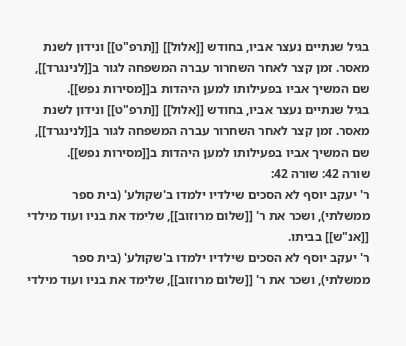בגיל שנתיים נעצר אביו, בחודש [[אלול]] [[תרפ"ט]] ונידון לשנת מאסר. זמן קצר לאחר השחרור עברה המשפחה לגור ב[[לנינגרד]], שם המשיך אביו בפעילותו למען היהדות ב[[מסירות נפש]].
בגיל שנתיים נעצר אביו, בחודש [[אלול]] [[תרפ"ט]] ונידון לשנת מאסר. זמן קצר לאחר השחרור עברה המשפחה לגור ב[[לנינגרד]], שם המשיך אביו בפעילותו למען היהדות ב[[מסירות נפש]].
שורה 42: שורה 42:
ר' יעקב יוסף לא הסכים שילדיו ילמדו ב'שקולע' (בית ספר ממשלתי), ושכר את ר' [[שלום מרוזוב]], שלימד את בניו ועוד מילדי [[אנ"ש]] בביתו.
ר' יעקב יוסף לא הסכים שילדיו ילמדו ב'שקולע' (בית ספר ממשלתי), ושכר את ר' [[שלום מרוזוב]], שלימד את בניו ועוד מילדי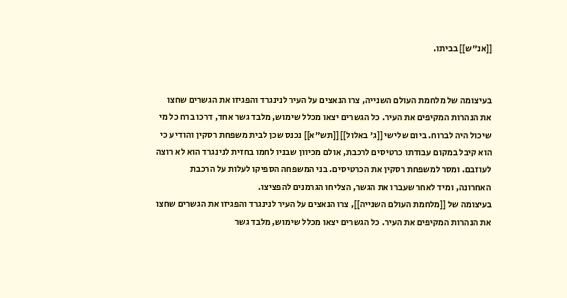[[אנ"ש]] בביתו.


בעיצומה של מלחמת העולם השנייה, צרו הנאצים על העיר לנינגרד והפגיזו את הגשרים שחצו את הנהרות המקיפים את העיר. כל הגשרים יצאו מכלל שימוש, מלבד גשר אחד, דרכו ברח כל מי שיכול היה לברוח. ביום שלישי [[ג' באלול]] [[תש"א]] נכנס שכן לבית משפחת רסקין והודיע כי הוא קיבל במקום עבודתו כרטיסים לרכבת, אולם מכיוון שבניו לחמו בחזית לנינגרד הוא לא רוצה לעוזבם. ומסר למשפחת רסקין את הכרטיסים. בני המשפחה הספיקו לעלות על הרכבת האחרונה, ומיד לאחר שעברו את הגשר, הצליחו הגרמנים להפציצו.
בעיצומה של [[מלחמת העולם השנייה]], צרו הנאצים על העיר לנינגרד והפגיזו את הגשרים שחצו את הנהרות המקיפים את העיר. כל הגשרים יצאו מכלל שימוש, מלבד גשר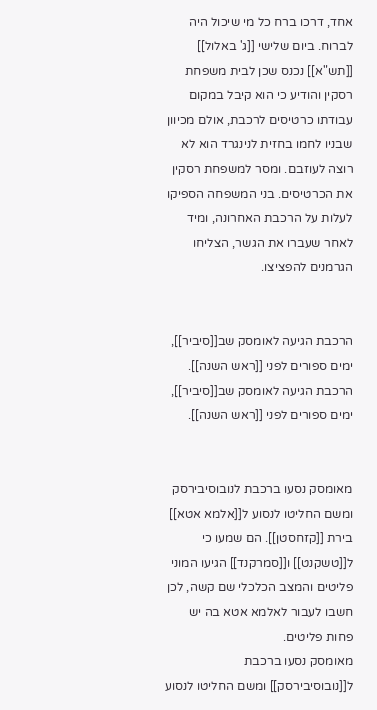אחד, דרכו ברח כל מי שיכול היה לברוח. ביום שלישי [[ג' באלול]] [[תש"א]] נכנס שכן לבית משפחת רסקין והודיע כי הוא קיבל במקום עבודתו כרטיסים לרכבת, אולם מכיוון שבניו לחמו בחזית לנינגרד הוא לא רוצה לעוזבם. ומסר למשפחת רסקין את הכרטיסים. בני המשפחה הספיקו לעלות על הרכבת האחרונה, ומיד לאחר שעברו את הגשר, הצליחו הגרמנים להפציצו.


הרכבת הגיעה לאומסק שב[[סיביר]], ימים ספורים לפני [[ראש השנה]].
הרכבת הגיעה לאומסק שב[[סיביר]], ימים ספורים לפני [[ראש השנה]].


מאומסק נסעו ברכבת לנובוסיבירסק ומשם החליטו לנסוע ל[[אלמא אטא]] בירת [[קזחסטן]]. הם שמעו כי ל[[טשקנט]] ו[[סמרקנד]] הגיעו המוני פליטים והמצב הכלכלי שם קשה, לכן חשבו לעבור לאלמא אטא בה יש פחות פליטים.
מאומסק נסעו ברכבת ל[[נובוסיבירסק]] ומשם החליטו לנסוע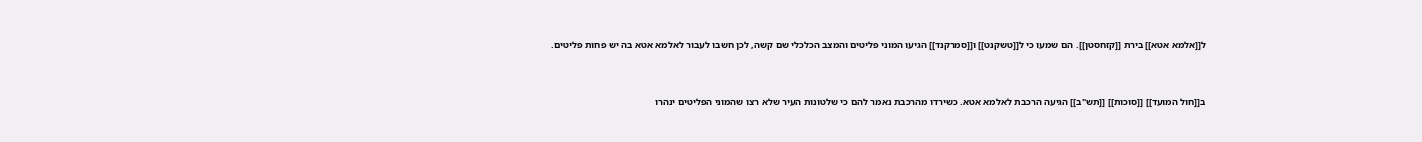ל[[אלמא אטא]] בירת [[קזחסטן]]. הם שמעו כי ל[[טשקנט]] ו[[סמרקנד]] הגיעו המוני פליטים והמצב הכלכלי שם קשה, לכן חשבו לעבור לאלמא אטא בה יש פחות פליטים.


ב[[חול המועד]] [[סוכות]] [[תש"ב]] הגיעה הרכבת לאלמא אטא. כשירדו מהרכבת נאמר להם כי שלטונות העיר שלא רצו שהמוני הפליטים ינהרו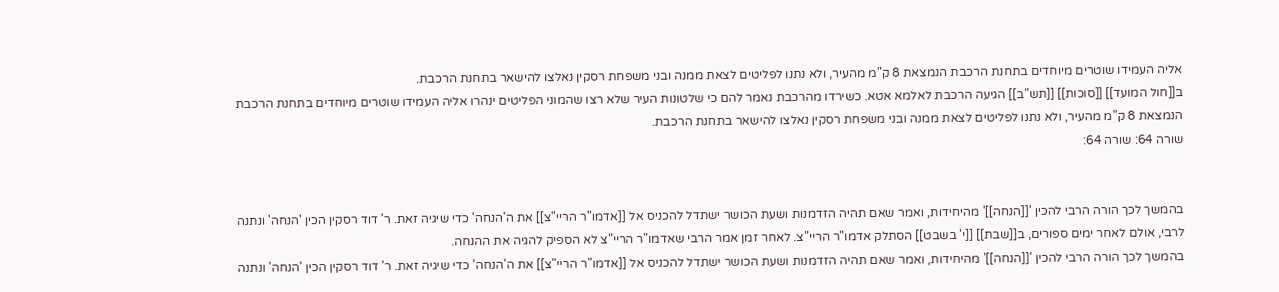אליה העמידו שוטרים מיוחדים בתחנת הרכבת הנמצאת 8 ק"מ מהעיר, ולא נתנו לפליטים לצאת ממנה ובני משפחת רסקין נאלצו להישאר בתחנת הרכבת.
ב[[חול המועד]] [[סוכות]] [[תש"ב]] הגיעה הרכבת לאלמא אטא. כשירדו מהרכבת נאמר להם כי שלטונות העיר שלא רצו שהמוני הפליטים ינהרו אליה העמידו שוטרים מיוחדים בתחנת הרכבת הנמצאת 8 ק"מ מהעיר, ולא נתנו לפליטים לצאת ממנה ובני משפחת רסקין נאלצו להישאר בתחנת הרכבת.
שורה 64: שורה 64:


בהמשך לכך הורה הרבי להכין '[[הנחה]]' מהיחידות, ואמר שאם תהיה הזדמנות ושעת הכושר ישתדל להכניס אל [[אדמו"ר הריי"צ]] את ה'הנחה' כדי שיגיה זאת. ר' דוד רסקין הכין 'הנחה' ונתנה לרבי, אולם לאחר ימים ספורים, ב[[שבת]] [[י' בשבט]] הסתלק אדמו"ר הריי"צ. לאחר זמן אמר הרבי שאדמו"ר הריי"צ לא הספיק להגיה את ההנחה.
בהמשך לכך הורה הרבי להכין '[[הנחה]]' מהיחידות, ואמר שאם תהיה הזדמנות ושעת הכושר ישתדל להכניס אל [[אדמו"ר הריי"צ]] את ה'הנחה' כדי שיגיה זאת. ר' דוד רסקין הכין 'הנחה' ונתנה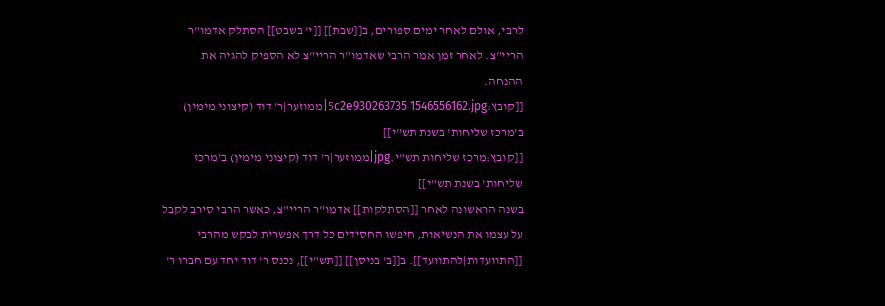לרבי, אולם לאחר ימים ספורים, ב[[שבת]] [[י' בשבט]] הסתלק אדמו"ר הריי"צ. לאחר זמן אמר הרבי שאדמו"ר הריי"צ לא הספיק להגיה את ההנחה.
[[קובץ:5c2e930263735 1546556162.jpg|ממוזער|ר' דוד (קיצוני מימין) ב'מרכז שליחות' בשנת תש"י]]
[[קובץ:מרכז שליחות תש"י.jpg|ממוזער|ר' דוד (קיצוני מימין) ב'מרכז שליחות' בשנת תש"י]]
בשנה הראשונה לאחר [[הסתלקות]] אדמו"ר הריי"צ, כאשר הרבי סירב לקבל על עצמו את הנשיאות, חיפשו החסידים כל דרך אפשרית לבקש מהרבי [[התוועדות|להתוועד]]. ב[[ב' בניסן]] [[תש"י]], נכנס ר' דוד יחד עם חברו ר'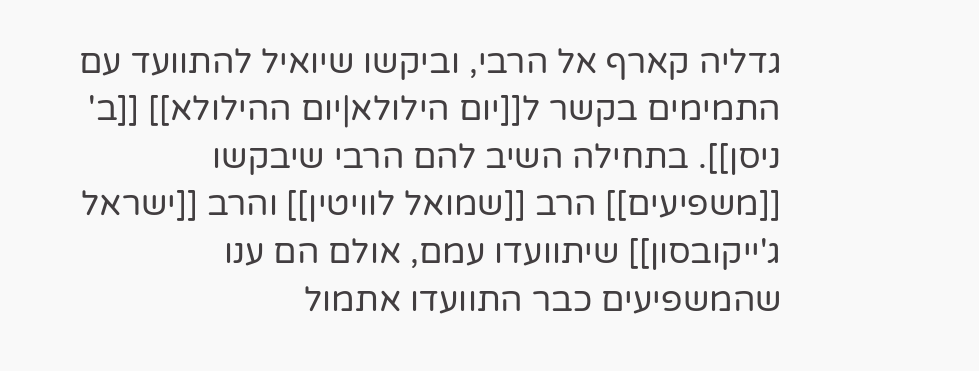גדליה קארף אל הרבי, וביקשו שיואיל להתוועד עם התמימים בקשר ל[[יום הילולא|יום ההילולא]] [[ב' ניסן]]. בתחילה השיב להם הרבי שיבקשו [[משפיעים]] הרב [[שמואל לוויטין]] והרב [[ישראל ג'ייקובסון]] שיתוועדו עמם, אולם הם ענו שהמשפיעים כבר התוועדו אתמול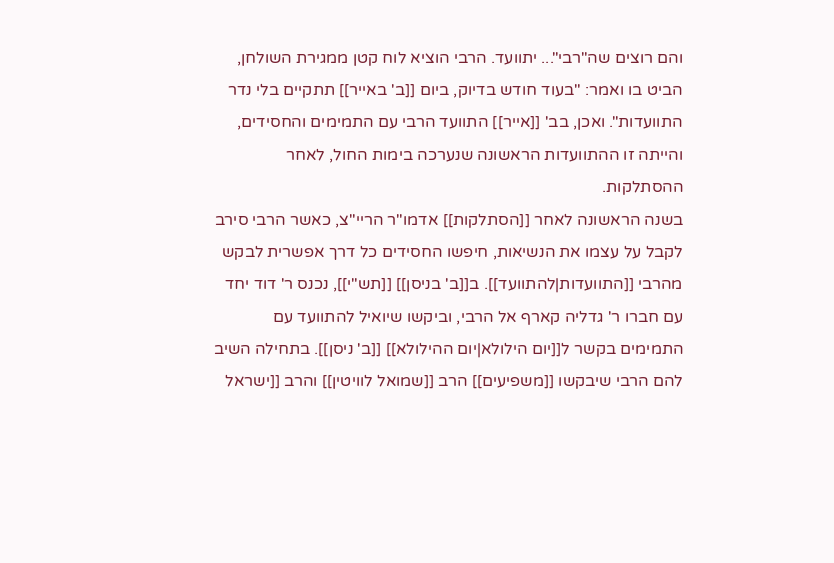והם רוצים שה"רבי"... יתוועד. הרבי הוציא לוח קטן ממגירת השולחן, הביט בו ואמר: "בעוד חודש בדיוק, ביום [[ב' באייר]] תתקיים בלי נדר התוועדות". ואכן, בב' [[אייר]] התוועד הרבי עם התמימים והחסידים, והייתה זו ההתוועדות הראשונה שנערכה בימות החול, לאחר ההסתלקות.
בשנה הראשונה לאחר [[הסתלקות]] אדמו"ר הריי"צ, כאשר הרבי סירב לקבל על עצמו את הנשיאות, חיפשו החסידים כל דרך אפשרית לבקש מהרבי [[התוועדות|להתוועד]]. ב[[ב' בניסן]] [[תש"י]], נכנס ר' דוד יחד עם חברו ר' גדליה קארף אל הרבי, וביקשו שיואיל להתוועד עם התמימים בקשר ל[[יום הילולא|יום ההילולא]] [[ב' ניסן]]. בתחילה השיב להם הרבי שיבקשו [[משפיעים]] הרב [[שמואל לוויטין]] והרב [[ישראל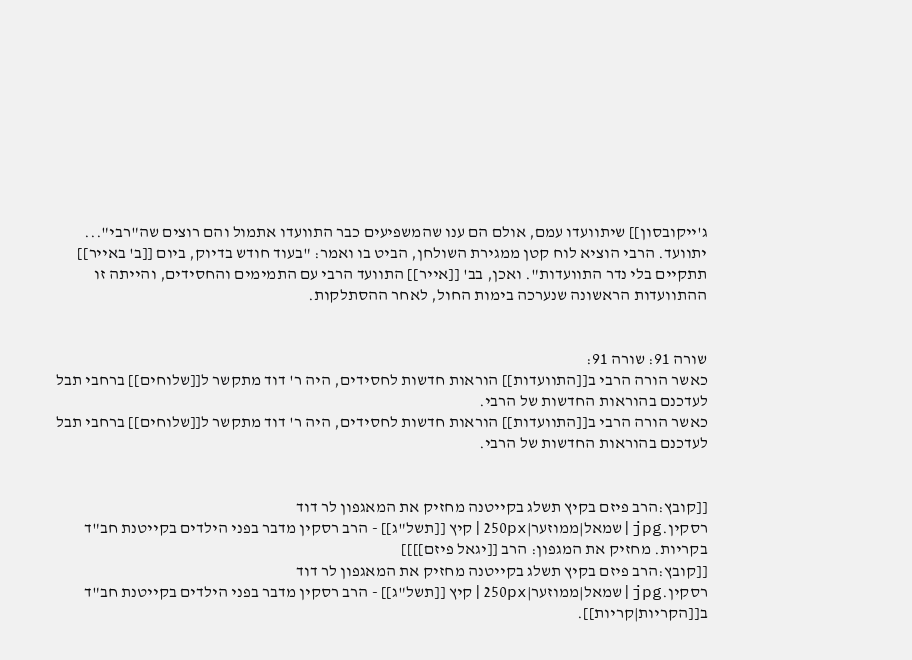ג'ייקובסון]] שיתוועדו עמם, אולם הם ענו שהמשפיעים כבר התוועדו אתמול והם רוצים שה"רבי"... יתוועד. הרבי הוציא לוח קטן ממגירת השולחן, הביט בו ואמר: "בעוד חודש בדיוק, ביום [[ב' באייר]] תתקיים בלי נדר התוועדות". ואכן, בב' [[אייר]] התוועד הרבי עם התמימים והחסידים, והייתה זו ההתוועדות הראשונה שנערכה בימות החול, לאחר ההסתלקות.


שורה 91: שורה 91:
כאשר הורה הרבי ב[[התוועדות]] הוראות חדשות לחסידים, היה ר' דוד מתקשר ל[[שלוחים]] ברחבי תבל לעדכנם בהוראות החדשות של הרבי.
כאשר הורה הרבי ב[[התוועדות]] הוראות חדשות לחסידים, היה ר' דוד מתקשר ל[[שלוחים]] ברחבי תבל לעדכנם בהוראות החדשות של הרבי.


[[קובץ:הרב פיזם בקיץ תשלג בקייטנה מחזיק את המאגפון לר דוד רסקין.jpg|שמאל|ממוזער|250px|קיץ [[תשל"ג]] - הרב רסקין מדבר בפני הילדים בקייטנת חב"ד בקריות. מחזיק את המגפון: הרב [[יגאל פיזם]]]]
[[קובץ:הרב פיזם בקיץ תשלג בקייטנה מחזיק את המאגפון לר דוד רסקין.jpg|שמאל|ממוזער|250px|קיץ [[תשל"ג]] - הרב רסקין מדבר בפני הילדים בקייטנת חב"ד ב[[הקריות|קריות]].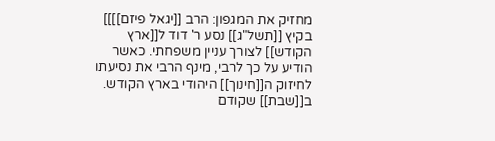מחזיק את המגפון: הרב [[יגאל פיזם]]]]
בקיץ [[תשל"ג]] נסע ר' דוד ל[[ארץ הקודש]] לצורך עניין משפחתי. כאשר הודיע על כך לרבי, מינף הרבי את נסיעתו לחיזוק ה[[חינוך]] היהודי בארץ הקודש. ב[[שבת]] שקודם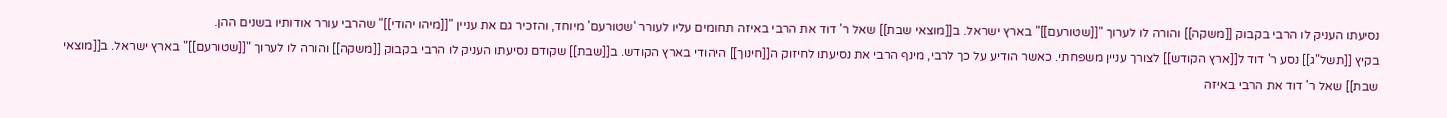נסיעתו העניק לו הרבי בקבוק [[משקה]] והורה לו לערוך "[[שטורעם]]" בארץ ישראל. ב[[מוצאי שבת]] שאל ר' דוד את הרבי באיזה תחומים עליו לעורר 'שטורעם' מיוחד, והזכיר גם את עניין "[[מיהו יהודי]]" שהרבי עורר אודותיו בשנים ההן.
בקיץ [[תשל"ג]] נסע ר' דוד ל[[ארץ הקודש]] לצורך עניין משפחתי. כאשר הודיע על כך לרבי, מינף הרבי את נסיעתו לחיזוק ה[[חינוך]] היהודי בארץ הקודש. ב[[שבת]] שקודם נסיעתו העניק לו הרבי בקבוק [[משקה]] והורה לו לערוך "[[שטורעם]]" בארץ ישראל. ב[[מוצאי שבת]] שאל ר' דוד את הרבי באיזה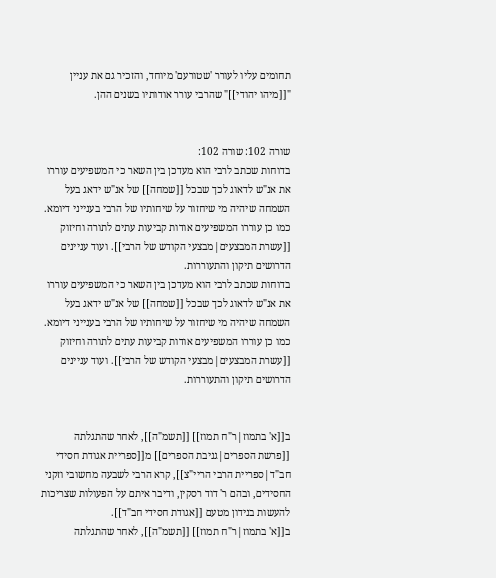תחומים עליו לעורר 'שטורעם' מיוחד, והזכיר גם את עניין "[[מיהו יהודי]]" שהרבי עורר אודותיו בשנים ההן.


שורה 102: שורה 102:
בדוחות שכתב לרבי הוא מעדכן בין השאר כי המשפיעים עוררו את אנ"ש לדאוג לכך שבכל [[שמחה]] של אנ"ש ידאג בעל השמחה שיהיה מי שיחזור על שיחותיו של הרבי בענייני דיומא. כמו כן עוררו המשפיעים אודות קביעות עתים לתורה וחיזוק [[עשרת המבצעים|מבצעי הקודש של הרבי]]. ועוד עניינים הדרושים תיקון והתעוררות.
בדוחות שכתב לרבי הוא מעדכן בין השאר כי המשפיעים עוררו את אנ"ש לדאוג לכך שבכל [[שמחה]] של אנ"ש ידאג בעל השמחה שיהיה מי שיחזור על שיחותיו של הרבי בענייני דיומא. כמו כן עוררו המשפיעים אודות קביעות עתים לתורה וחיזוק [[עשרת המבצעים|מבצעי הקודש של הרבי]]. ועוד עניינים הדרושים תיקון והתעוררות.


ב[[א' בתמוז|ר"ח תמוז]] [[תשמ"ה]], לאחר שהתגלתה [[פרשת הספרים|גניבת הספרים]] מ[[ספריית אגודת חסידי חב"ד|ספריית הרבי הריי"צ]], קרא הרבי לשבעה מחשובי וזקני החסידים, ובהם ר' דוד רסקין, ודיבר איתם על הפעולות שצריכות להעשות בנידון מטעם [[אגודת חסידי חב"ד]].
ב[[א' בתמוז|ר"ח תמוז]] [[תשמ"ה]], לאחר שהתגלתה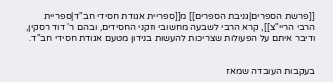[[פרשת הספרים|גניבת הספרים]] מ[[ספריית אגודת חסידי חב"ד|ספריית הרבי הריי"צ]], קרא הרבי לשבעה מחשובי וזקני החסידים, ובהם ר' דוד רסקין, ודיבר איתם על הפעולות שצריכות להעשות בנידון מטעם אגודת חסידי חב"ד.


בעקבות העובדה שמאז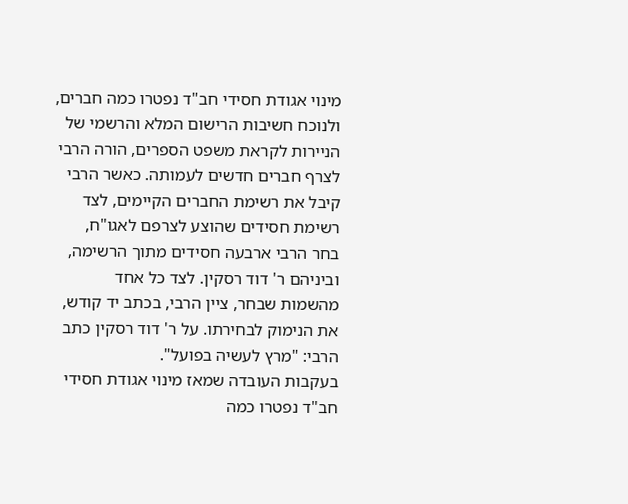מינוי אגודת חסידי חב"ד נפטרו כמה חברים, ולנוכח חשיבות הרישום המלא והרשמי של הניירות לקראת משפט הספרים, הורה הרבי לצרף חברים חדשים לעמותה. כאשר הרבי קיבל את רשימת החברים הקיימים, לצד רשימת חסידים שהוצע לצרפם לאגו"ח, בחר הרבי ארבעה חסידים מתוך הרשימה, וביניהם ר' דוד רסקין. לצד כל אחד מהשמות שבחר, ציין הרבי, בכתב יד קודש, את הנימוק לבחירתו. על ר' דוד רסקין כתב הרבי: "מרץ לעשיה בפועל".
בעקבות העובדה שמאז מינוי אגודת חסידי חב"ד נפטרו כמה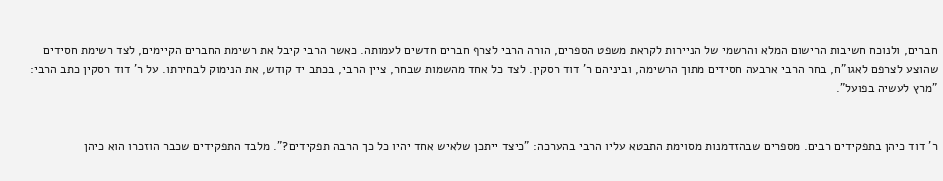חברים, ולנוכח חשיבות הרישום המלא והרשמי של הניירות לקראת משפט הספרים, הורה הרבי לצרף חברים חדשים לעמותה. כאשר הרבי קיבל את רשימת החברים הקיימים, לצד רשימת חסידים שהוצע לצרפם לאגו"ח, בחר הרבי ארבעה חסידים מתוך הרשימה, וביניהם ר' דוד רסקין. לצד כל אחד מהשמות שבחר, ציין הרבי, בכתב יד קודש, את הנימוק לבחירתו. על ר' דוד רסקין כתב הרבי: "מרץ לעשיה בפועל".


ר' דוד כיהן בתפקידים רבים. מספרים שבהזדמנות מסוימת התבטא עליו הרבי בהערכה: "כיצד ייתכן שלאיש אחד יהיו כל כך הרבה תפקידים?". מלבד התפקידים שכבר הוזכרו הוא כיהן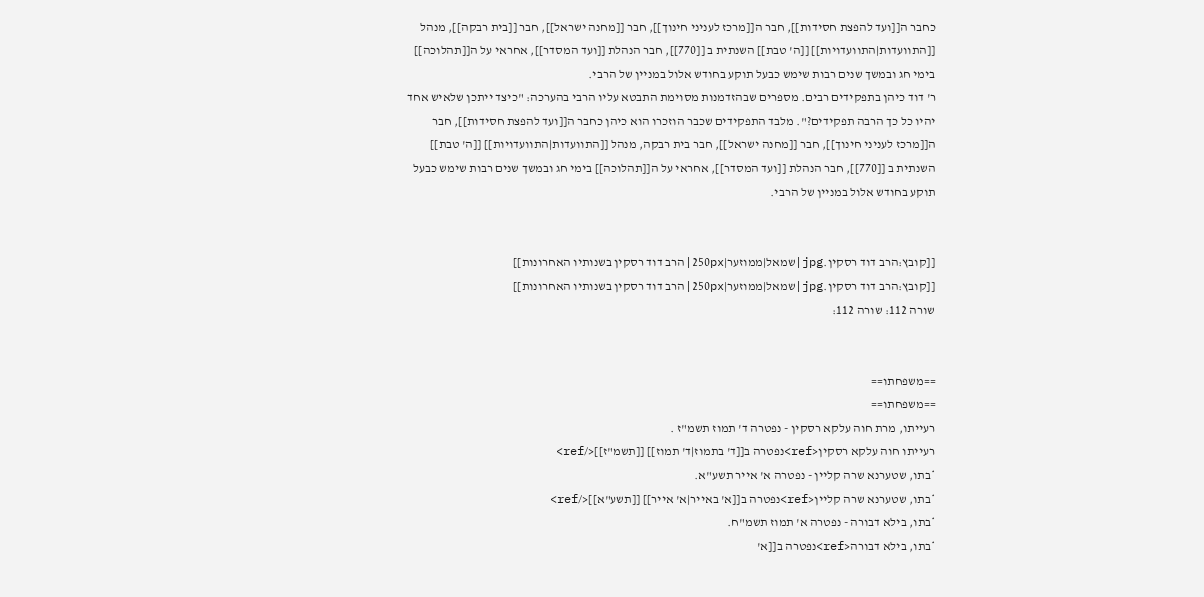כחבר ה[[ועד להפצת חסידות]], חבר ה[[מרכז לעניני חינוך]], חבר [[מחנה ישראל]], חבר [[בית רבקה]], מנהל [[התוועדות|התוועדויות]] [[ה' טבת]] השנתית ב [[770]], חבר הנהלת [[ועד המסדר]], אחראי על ה[[תהלוכה]] בימי חג ובמשך שנים רבות שימש כבעל תוקע בחודש אלול במניין של הרבי.
ר' דוד כיהן בתפקידים רבים. מספרים שבהזדמנות מסוימת התבטא עליו הרבי בהערכה: "כיצד ייתכן שלאיש אחד יהיו כל כך הרבה תפקידים?". מלבד התפקידים שכבר הוזכרו הוא כיהן כחבר ה[[ועד להפצת חסידות]], חבר ה[[מרכז לעניני חינוך]], חבר [[מחנה ישראל]], חבר בית רבקה, מנהל [[התוועדות|התוועדויות]] [[ה' טבת]] השנתית ב [[770]], חבר הנהלת [[ועד המסדר]], אחראי על ה[[תהלוכה]] בימי חג ובמשך שנים רבות שימש כבעל תוקע בחודש אלול במניין של הרבי.


[[קובץ:הרב דוד רסקין.jpg|שמאל|ממוזער|250px|הרב דוד רסקין בשנותיו האחרונות]]
[[קובץ:הרב דוד רסקין.jpg|שמאל|ממוזער|250px|הרב דוד רסקין בשנותיו האחרונות]]
שורה 112: שורה 112:


==משפחתו==
==משפחתו==
רעייתו, מרת חוה עלקא רסקין - נפטרה ד' תמוז תשמ"ז .
רעייתו חוה עלקא רסקין<ref>נפטרה ב[[ד' בתמוז|ד' תמוז]] [[תשמ"ז]]</ref>
*בתו, שטערנא שרה קליין - נפטרה א' אייר תשע"א.
*בתו, שטערנא שרה קליין<ref>נפטרה ב[[א' באייר|א' אייר]] [[תשע"א]]</ref>
*בתו, בילא דבורה - נפטרה א' תמוז תשמ"ח.
*בתו, בילא דבורה<ref>נפטרה ב[[א'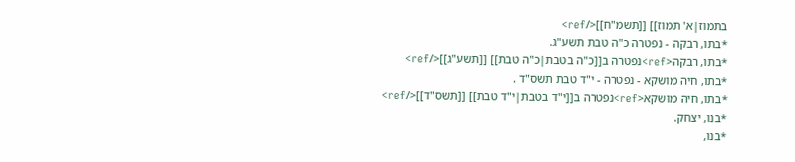בתמוז|א' תמוז]] [[תשמ"ח]]</ref>
*בתו, רבקה - נפטרה כ"ה טבת תשע"ג.
*בתו, רבקה<ref>נפטרה ב[[כ"ה בטבת|כ"ה טבת]] [[תשע"ג]]</ref>
*בתו, חיה מושקא - נפטרה - י"ד טבת תשס"ד .
*בתו, חיה מושקא<ref>נפטרה ב[[י"ד בטבת|י"ד טבת]] [[תשס"ד]]</ref>
*בנו, יצחק.
*בנו,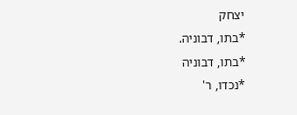יצחק
*בתו, דבוניה.
*בתו, דבוניה
*נכדו, ר'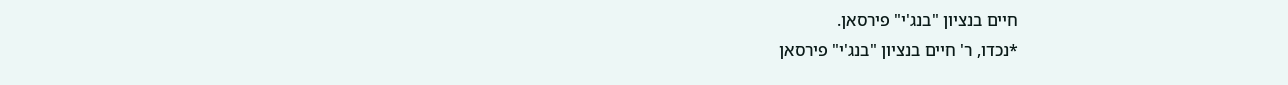חיים בנציון "בנג'י" פירסאן.
*נכדו, ר' חיים בנציון "בנג'י" פירסאן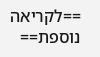==לקריאה נוספת==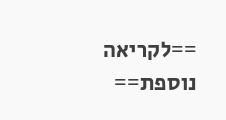==לקריאה נוספת==